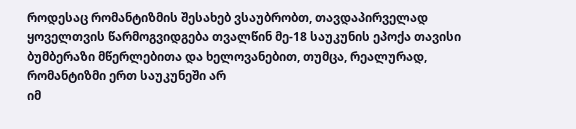როდესაც რომანტიზმის შესახებ ვსაუბრობთ, თავდაპირველად ყოველთვის წარმოგვიდგება თვალწინ მე-18 საუკუნის ეპოქა თავისი ბუმბერაზი მწერლებითა და ხელოვანებით, თუმცა, რეალურად, რომანტიზმი ერთ საუკუნეში არ
იმ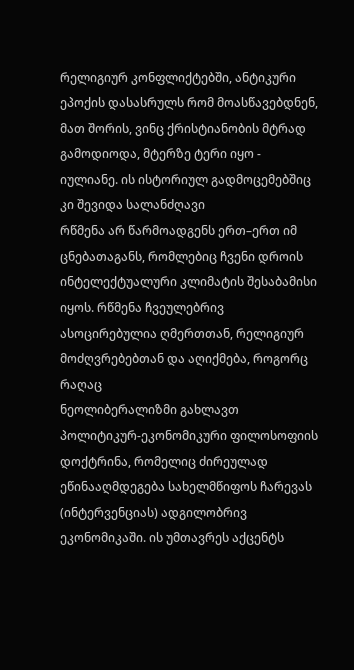რელიგიურ კონფლიქტებში, ანტიკური ეპოქის დასასრულს რომ მოასწავებდნენ, მათ შორის, ვინც ქრისტიანობის მტრად გამოდიოდა, მტერზე ტერი იყო - იულიანე. ის ისტორიულ გადმოცემებშიც კი შევიდა სალანძღავი
რწმენა არ წარმოადგენს ერთ–ერთ იმ ცნებათაგანს, რომლებიც ჩვენი დროის ინტელექტუალური კლიმატის შესაბამისი იყოს. რწმენა ჩვეულებრივ ასოცირებულია ღმერთთან, რელიგიურ მოძღვრებებთან და აღიქმება, როგორც რაღაც
ნეოლიბერალიზმი გახლავთ პოლიტიკურ-ეკონომიკური ფილოსოფიის დოქტრინა, რომელიც ძირეულად ეწინააღმდეგება სახელმწიფოს ჩარევას (ინტერვენციას) ადგილობრივ ეკონომიკაში. ის უმთავრეს აქცენტს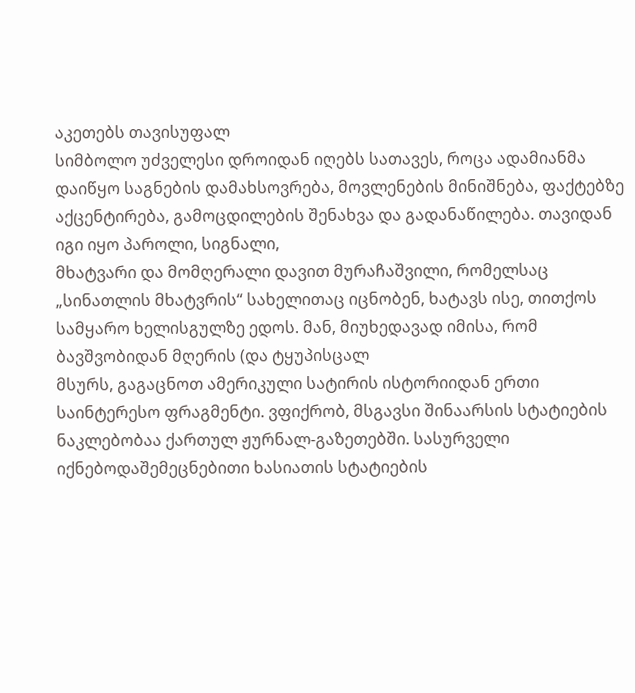აკეთებს თავისუფალ
სიმბოლო უძველესი დროიდან იღებს სათავეს, როცა ადამიანმა დაიწყო საგნების დამახსოვრება, მოვლენების მინიშნება, ფაქტებზე აქცენტირება, გამოცდილების შენახვა და გადანაწილება. თავიდან იგი იყო პაროლი, სიგნალი,
მხატვარი და მომღერალი დავით მურაჩაშვილი, რომელსაც „სინათლის მხატვრის“ სახელითაც იცნობენ, ხატავს ისე, თითქოს სამყარო ხელისგულზე ედოს. მან, მიუხედავად იმისა, რომ ბავშვობიდან მღერის (და ტყუპისცალ
მსურს, გაგაცნოთ ამერიკული სატირის ისტორიიდან ერთი საინტერესო ფრაგმენტი. ვფიქრობ, მსგავსი შინაარსის სტატიების ნაკლებობაა ქართულ ჟურნალ-გაზეთებში. სასურველი იქნებოდაშემეცნებითი ხასიათის სტატიების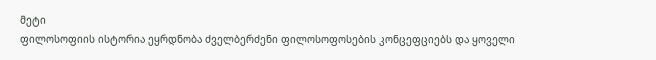მეტი
ფილოსოფიის ისტორია ეყრდნობა ძველბერძენი ფილოსოფოსების კონცეფციებს და ყოველი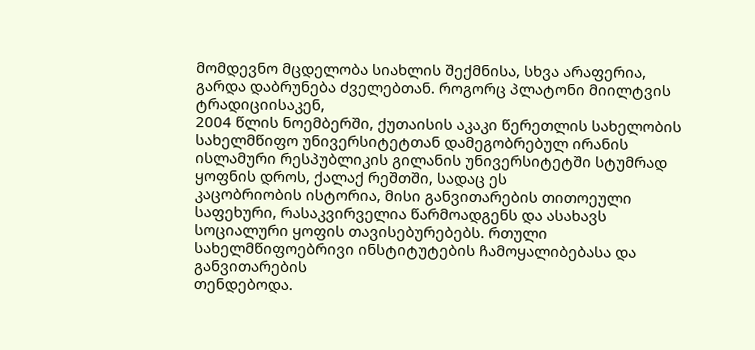მომდევნო მცდელობა სიახლის შექმნისა, სხვა არაფერია, გარდა დაბრუნება ძველებთან. როგორც პლატონი მიილტვის ტრადიციისაკენ,
2004 წლის ნოემბერში, ქუთაისის აკაკი წერეთლის სახელობის სახელმწიფო უნივერსიტეტთან დამეგობრებულ ირანის ისლამური რესპუბლიკის გილანის უნივერსიტეტში სტუმრად ყოფნის დროს, ქალაქ რეშთში, სადაც ეს
კაცობრიობის ისტორია, მისი განვითარების თითოეული საფეხური, რასაკვირველია წარმოადგენს და ასახავს სოციალური ყოფის თავისებურებებს. რთული სახელმწიფოებრივი ინსტიტუტების ჩამოყალიბებასა და განვითარების
თენდებოდა.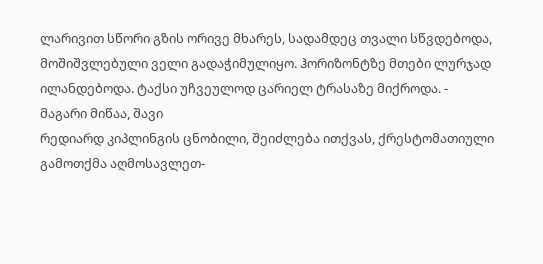ლარივით სწორი გზის ორივე მხარეს, სადამდეც თვალი სწვდებოდა, მოშიშვლებული ველი გადაჭიმულიყო. ჰორიზონტზე მთები ლურჯად ილანდებოდა. ტაქსი უჩვეულოდ ცარიელ ტრასაზე მიქროდა. - მაგარი მიწაა, შავი
რედიარდ კიპლინგის ცნობილი, შეიძლება ითქვას, ქრესტომათიული გამოთქმა აღმოსავლეთ-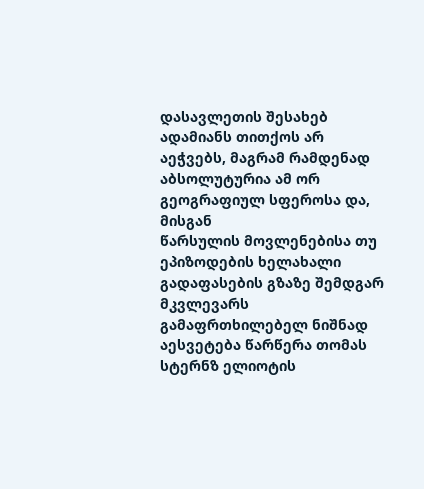დასავლეთის შესახებ ადამიანს თითქოს არ აეჭვებს, მაგრამ რამდენად აბსოლუტურია ამ ორ გეოგრაფიულ სფეროსა და, მისგან
წარსულის მოვლენებისა თუ ეპიზოდების ხელახალი გადაფასების გზაზე შემდგარ მკვლევარს გამაფრთხილებელ ნიშნად აესვეტება წარწერა თომას სტერნზ ელიოტის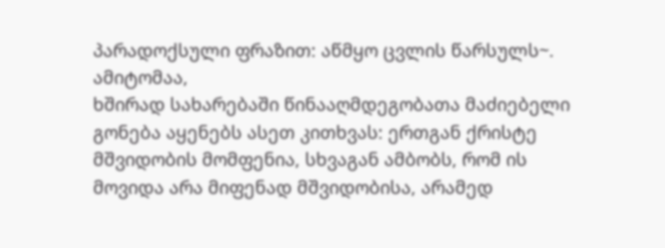პარადოქსული ფრაზით: აწმყო ცვლის წარსულს~. ამიტომაა,
ხშირად სახარებაში წინააღმდეგობათა მაძიებელი გონება აყენებს ასეთ კითხვას: ერთგან ქრისტე მშვიდობის მომფენია, სხვაგან ამბობს, რომ ის მოვიდა არა მიფენად მშვიდობისა, არამედ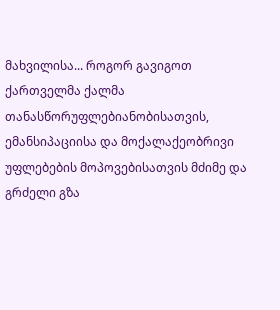მახვილისა... როგორ გავიგოთ
ქართველმა ქალმა თანასწორუფლებიანობისათვის, ემანსიპაციისა და მოქალაქეობრივი უფლებების მოპოვებისათვის მძიმე და გრძელი გზა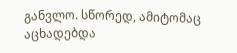განვლო. სწორედ, ამიტომაც აცხადებდა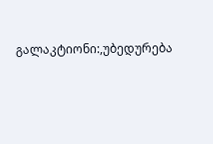გალაკტიონი:,უბედურება